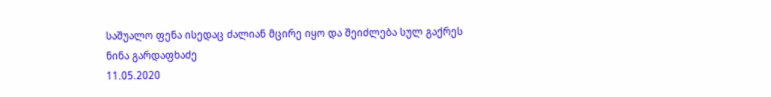საშუალო ფენა ისედაც ძალიან მცირე იყო და შეიძლება სულ გაქრეს
ნინა გარდაფხაძე
11.05.2020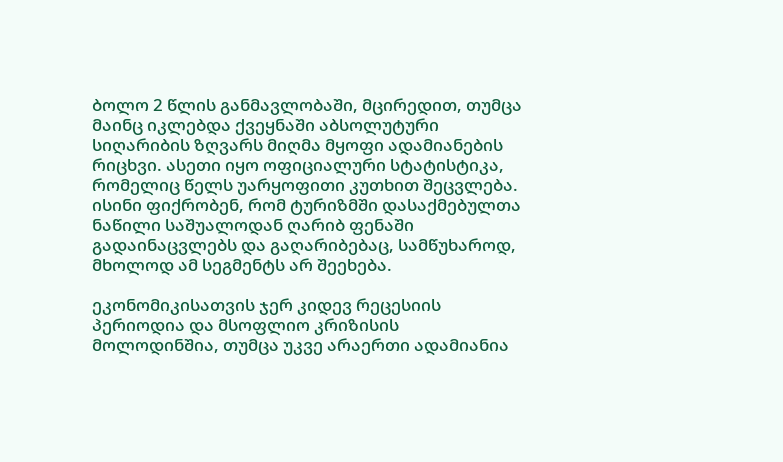ბოლო 2 წლის განმავლობაში, მცირედით, თუმცა მაინც იკლებდა ქვეყნაში აბსოლუტური სიღარიბის ზღვარს მიღმა მყოფი ადამიანების რიცხვი. ასეთი იყო ოფიციალური სტატისტიკა, რომელიც წელს უარყოფითი კუთხით შეცვლება. ისინი ფიქრობენ, რომ ტურიზმში დასაქმებულთა ნაწილი საშუალოდან ღარიბ ფენაში გადაინაცვლებს და გაღარიბებაც, სამწუხაროდ, მხოლოდ ამ სეგმენტს არ შეეხება.

ეკონომიკისათვის ჯერ კიდევ რეცესიის პერიოდია და მსოფლიო კრიზისის მოლოდინშია, თუმცა უკვე არაერთი ადამიანია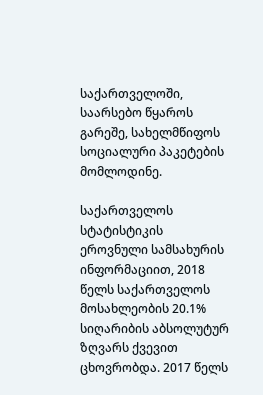საქართველოში, საარსებო წყაროს გარეშე, სახელმწიფოს სოციალური პაკეტების მომლოდინე.

საქართველოს სტატისტიკის ეროვნული სამსახურის ინფორმაციით, 2018 წელს საქართველოს მოსახლეობის 20.1% სიღარიბის აბსოლუტურ ზღვარს ქვევით ცხოვრობდა. 2017 წელს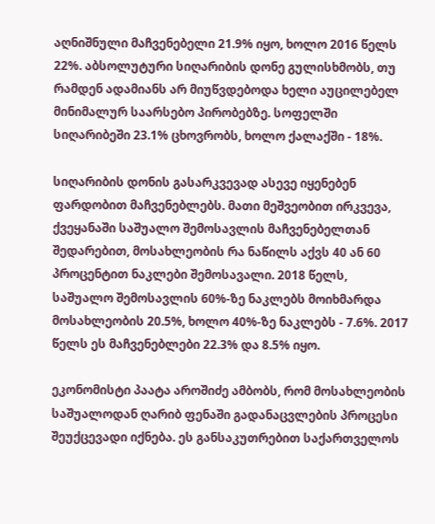აღნიშნული მაჩვენებელი 21.9% იყო, ხოლო 2016 წელს 22%. აბსოლუტური სიღარიბის დონე გულისხმობს, თუ რამდენ ადამიანს არ მიუწვდებოდა ხელი აუცილებელ მინიმალურ საარსებო პირობებზე. სოფელში სიღარიბეში 23.1% ცხოვრობს, ხოლო ქალაქში - 18%.

სიღარიბის დონის გასარკვევად ასევე იყენებენ ფარდობით მაჩვენებლებს. მათი მეშვეობით ირკვევა, ქვეყანაში საშუალო შემოსავლის მაჩვენებელთან შედარებით, მოსახლეობის რა ნაწილს აქვს 40 ან 60 პროცენტით ნაკლები შემოსავალი. 2018 წელს, საშუალო შემოსავლის 60%-ზე ნაკლებს მოიხმარდა მოსახლეობის 20.5%, ხოლო 40%-ზე ნაკლებს - 7.6%. 2017 წელს ეს მაჩვენებლები 22.3% და 8.5% იყო.

ეკონომისტი პაატა აროშიძე ამბობს, რომ მოსახლეობის საშუალოდან ღარიბ ფენაში გადანაცვლების პროცესი შეუქცევადი იქნება. ეს განსაკუთრებით საქართველოს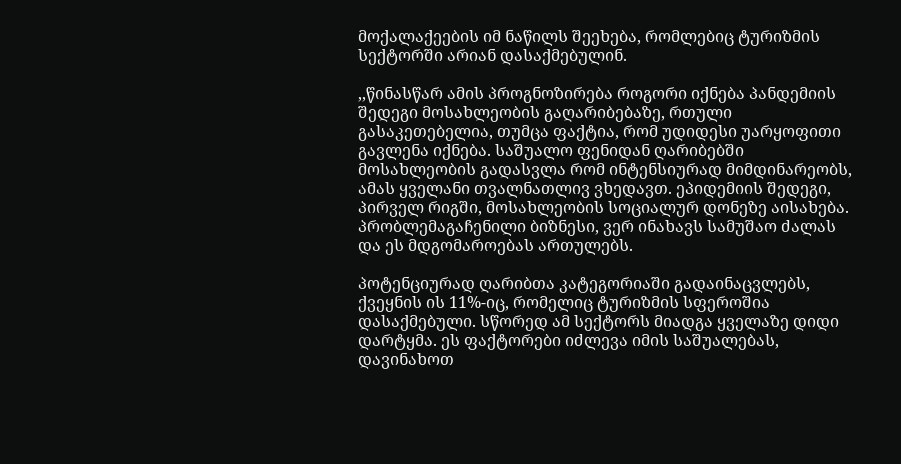მოქალაქეების იმ ნაწილს შეეხება, რომლებიც ტურიზმის სექტორში არიან დასაქმებულინ.

,,წინასწარ ამის პროგნოზირება როგორი იქნება პანდემიის შედეგი მოსახლეობის გაღარიბებაზე, რთული გასაკეთებელია, თუმცა ფაქტია, რომ უდიდესი უარყოფითი გავლენა იქნება. საშუალო ფენიდან ღარიბებში მოსახლეობის გადასვლა რომ ინტენსიურად მიმდინარეობს, ამას ყველანი თვალნათლივ ვხედავთ. ეპიდემიის შედეგი, პირველ რიგში, მოსახლეობის სოციალურ დონეზე აისახება. პრობლემაგაჩენილი ბიზნესი, ვერ ინახავს სამუშაო ძალას და ეს მდგომაროებას ართულებს.

პოტენციურად ღარიბთა კატეგორიაში გადაინაცვლებს, ქვეყნის ის 11%-იც, რომელიც ტურიზმის სფეროშია დასაქმებული. სწორედ ამ სექტორს მიადგა ყველაზე დიდი დარტყმა. ეს ფაქტორები იძლევა იმის საშუალებას, დავინახოთ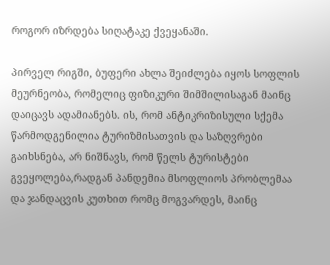როგორ იზრდება სიღატაკე ქვეყანაში.

პირველ რიგში, ბუფერი ახლა შეიძლება იყოს სოფლის მეურნეობა, რომელიც ფიზიკური შიმშილისაგან მაინც დაიცავს ადამიანებს. ის, რომ ანტიკრიზისული სქემა წარმოდგენილია ტურიზმისათვის და საზღვრები გაიხსნება, არ ნიშნავს, რომ წელს ტურისტები გვეყოლება,რადგან პანდემია მსოფლიოს პრობლემაა და ჯანდაცვის კუთხით რომც მოგვარდეს, მაინც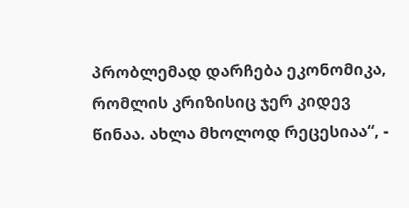პრობლემად დარჩება ეკონომიკა, რომლის კრიზისიც ჯერ კიდევ წინაა. ახლა მხოლოდ რეცესიაა“, -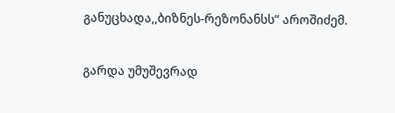განუცხადა,,ბიზნეს-რეზონანსს“ აროშიძემ.

გარდა უმუშევრად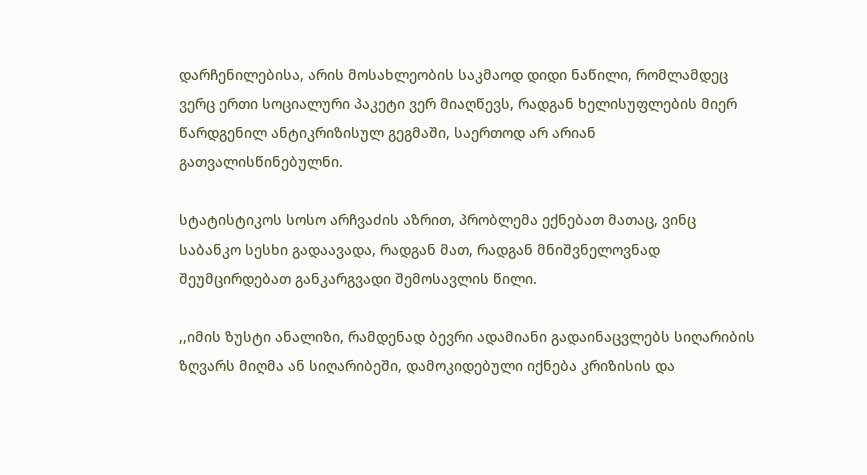დარჩენილებისა, არის მოსახლეობის საკმაოდ დიდი ნაწილი, რომლამდეც ვერც ერთი სოციალური პაკეტი ვერ მიაღწევს, რადგან ხელისუფლების მიერ წარდგენილ ანტიკრიზისულ გეგმაში, საერთოდ არ არიან გათვალისწინებულნი.

სტატისტიკოს სოსო არჩვაძის აზრით, პრობლემა ექნებათ მათაც, ვინც საბანკო სესხი გადაავადა, რადგან მათ, რადგან მნიშვნელოვნად შეუმცირდებათ განკარგვადი შემოსავლის წილი.

,,იმის ზუსტი ანალიზი, რამდენად ბევრი ადამიანი გადაინაცვლებს სიღარიბის ზღვარს მიღმა ან სიღარიბეში, დამოკიდებული იქნება კრიზისის და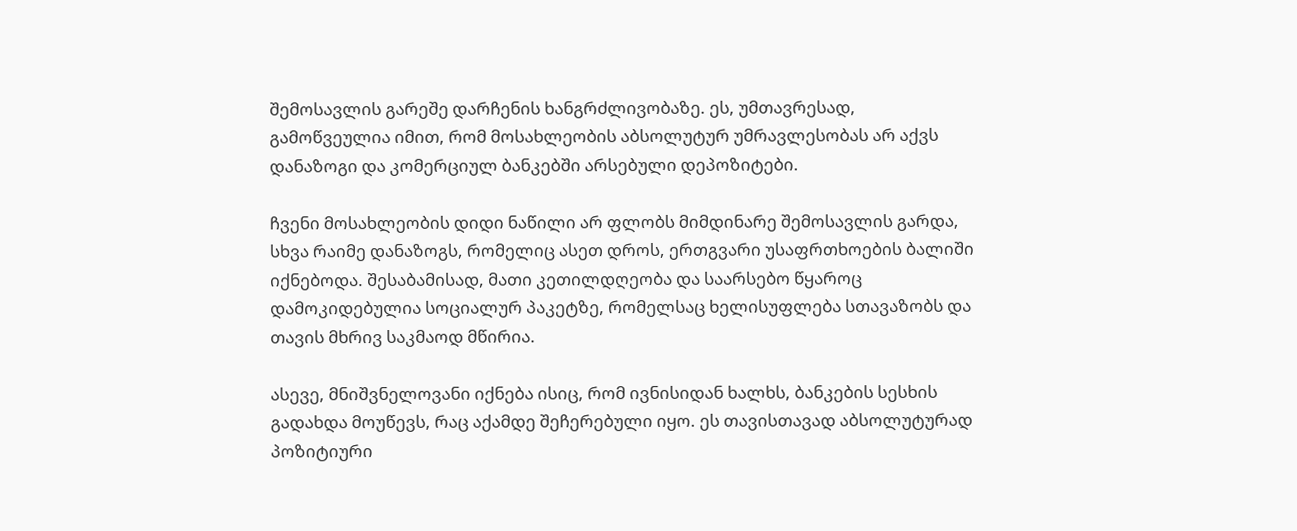შემოსავლის გარეშე დარჩენის ხანგრძლივობაზე. ეს, უმთავრესად, გამოწვეულია იმით, რომ მოსახლეობის აბსოლუტურ უმრავლესობას არ აქვს დანაზოგი და კომერციულ ბანკებში არსებული დეპოზიტები.

ჩვენი მოსახლეობის დიდი ნაწილი არ ფლობს მიმდინარე შემოსავლის გარდა, სხვა რაიმე დანაზოგს, რომელიც ასეთ დროს, ერთგვარი უსაფრთხოების ბალიში იქნებოდა. შესაბამისად, მათი კეთილდღეობა და საარსებო წყაროც დამოკიდებულია სოციალურ პაკეტზე, რომელსაც ხელისუფლება სთავაზობს და თავის მხრივ საკმაოდ მწირია.

ასევე, მნიშვნელოვანი იქნება ისიც, რომ ივნისიდან ხალხს, ბანკების სესხის გადახდა მოუწევს, რაც აქამდე შეჩერებული იყო. ეს თავისთავად აბსოლუტურად პოზიტიური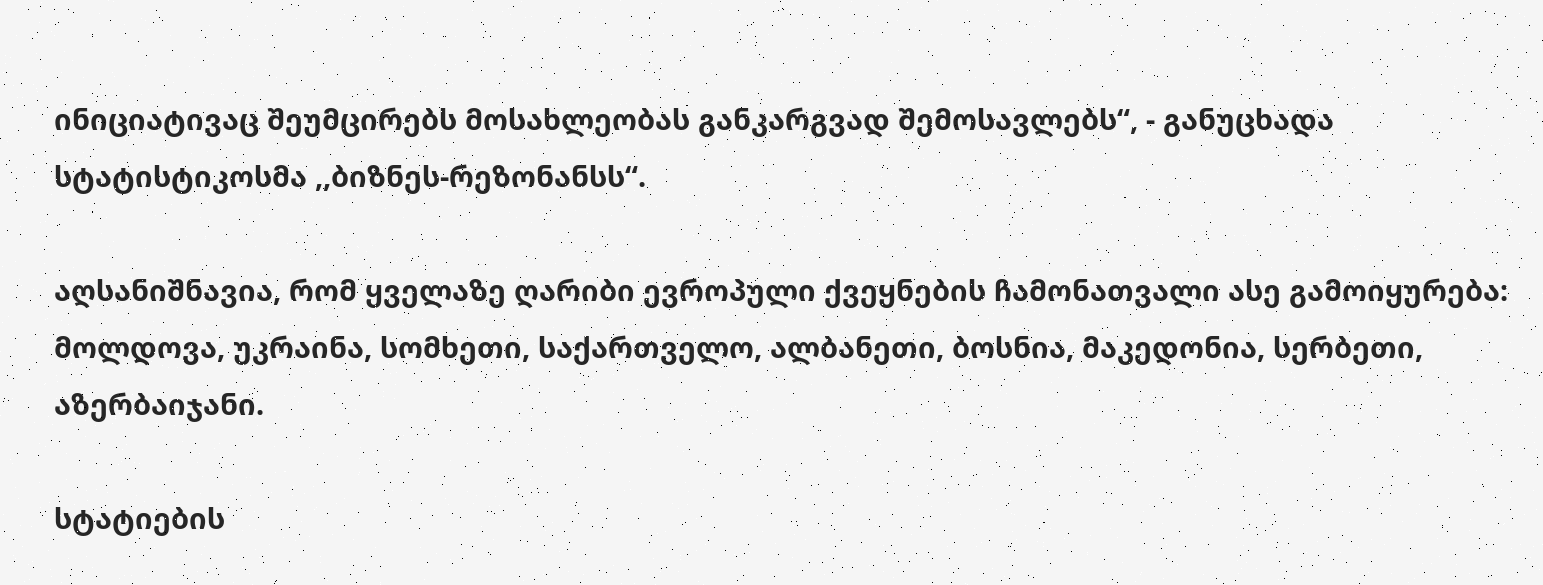ინიციატივაც შეუმცირებს მოსახლეობას განკარგვად შემოსავლებს“, - განუცხადა სტატისტიკოსმა ,,ბიზნეს-რეზონანსს“.

აღსანიშნავია, რომ ყველაზე ღარიბი ევროპული ქვეყნების ჩამონათვალი ასე გამოიყურება: მოლდოვა, უკრაინა, სომხეთი, საქართველო, ალბანეთი, ბოსნია, მაკედონია, სერბეთი, აზერბაიჯანი.

სტატიების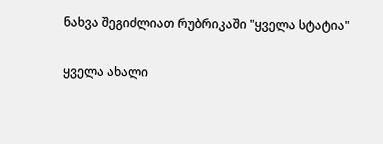ნახვა შეგიძლიათ რუბრიკაში "ყველა სტატია"

ყველა ახალი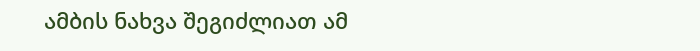ამბის ნახვა შეგიძლიათ ამ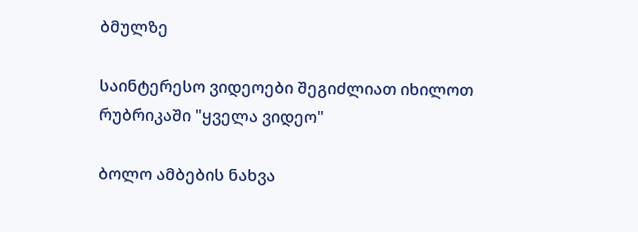ბმულზე

საინტერესო ვიდეოები შეგიძლიათ იხილოთ რუბრიკაში "ყველა ვიდეო"

ბოლო ამბების ნახვა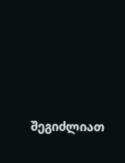შეგიძლიათ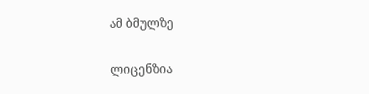ამ ბმულზე

ლიცენზია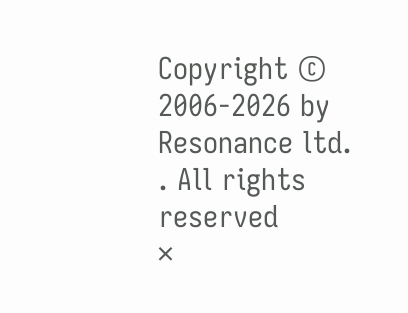Copyright © 2006-2026 by Resonance ltd. . All rights reserved
×